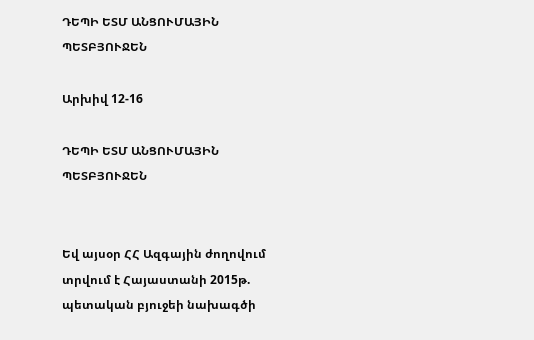ԴԵՊԻ ԵՏՄ ԱՆՑՈՒՄԱՅԻՆ ՊԵՏԲՅՈՒՋԵՆ

Արխիվ 12-16

ԴԵՊԻ ԵՏՄ ԱՆՑՈՒՄԱՅԻՆ ՊԵՏԲՅՈՒՋԵՆ


Եվ այսօր ՀՀ Ազգային ժողովում տրվում է Հայաստանի 2015թ. պետական բյուջեի նախագծի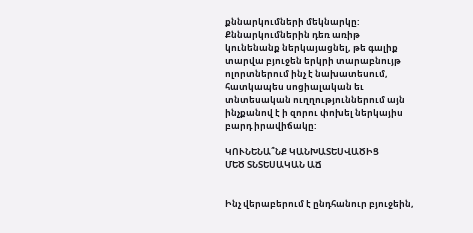քննարկումների մեկնարկը: Քննարկումներին դեռ առիթ կունենանք ներկայացնել, թե գալիք տարվա բյուջեն երկրի տարաբնույթ ոլորտներում ինչ է նախատեսում, հատկապես սոցիալական եւ տնտեսական ուղղություններում այն ինչքանով է ի զորու փոխել ներկայիս բարդ իրավիճակը:

ԿՈՒՆԵՆԱ՞ՆՔ ԿԱՆԽԱՏԵՍՎԱԾԻՑ
ՄԵԾ ՏՆՏԵՍԱԿԱՆ ԱՃ


Ինչ վերաբերում է ընդհանուր բյուջեին,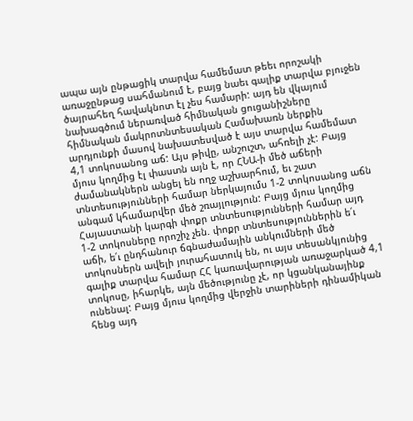ապա այն ընթացիկ տարվա համեմատ թեեւ որոշակի առաջընթաց սահմանում է, բայց նաեւ գալիք տարվա բյուջեն ծայրահեղ հավակնոտ էլ չես համարի: այդ են վկայում նախագծում ներառված հիմնական ցուցանիշները հիմնական մակրոտնտեսական Համախառն ներքին արդյունքի մասով նախատեսված է այս տարվա համեմատ 4,1 տոկոսանոց աճ: Այս թիվը, անշուշտ, ահռելի չէ: Բայց մյուս կողմից էլ փաստն այն է, որ ՀՆԱ-ի մեծ աճերի ժամանակներն անցել են ողջ աշխարհում, եւ շատ տնտեսությունների համար ներկայումս 1-2 տոկոսանոց աճն անգամ կհամարվեր մեծ շռայլություն: Բայց մյուս կողմից Հայաստանի կարգի փոքր տնտեսությունների համար այդ 1-2 տոկոսները որոշիչ չեն. փոքր տնտեսություններին ե՛ւ աճի, ե՛ւ ընդհանուր ճգնաժամային անկումների մեծ տոկոսներն ավելի յուրահատուկ են, ու այս տեսանկյունից գալիք տարվա համար ՀՀ կառավարության առաջարկած 4,1 տոկոսը, իհարկե, այն մեծությունը չէ, որ կցանկանայինք ունենալ: Բայց մյուս կողմից վերջին տարիների դինամիկան հենց այդ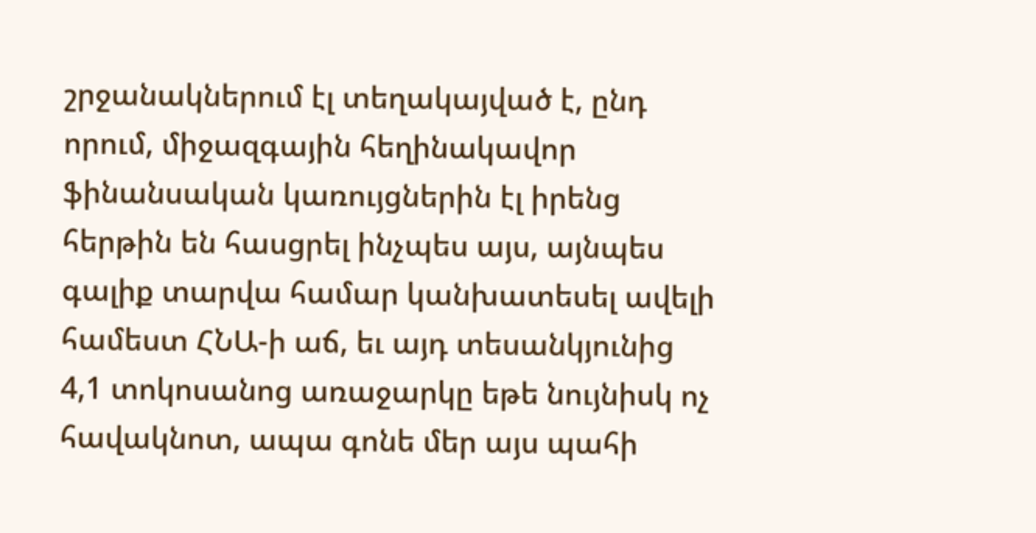շրջանակներում էլ տեղակայված է, ընդ որում, միջազգային հեղինակավոր ֆինանսական կառույցներին էլ իրենց հերթին են հասցրել ինչպես այս, այնպես գալիք տարվա համար կանխատեսել ավելի համեստ ՀՆԱ-ի աճ, եւ այդ տեսանկյունից 4,1 տոկոսանոց առաջարկը եթե նույնիսկ ոչ հավակնոտ, ապա գոնե մեր այս պահի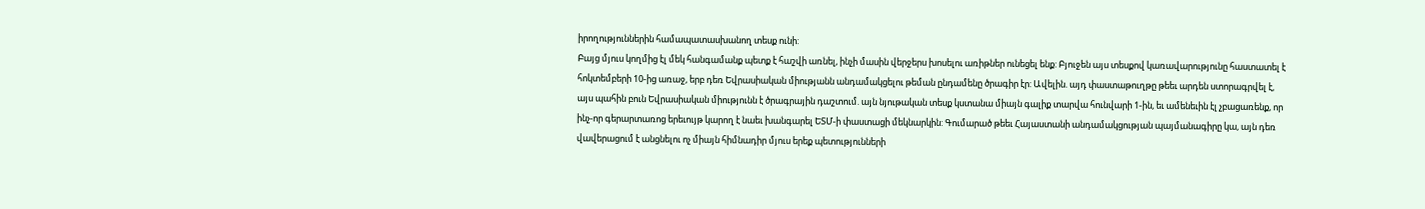իրողություններին համապատասխանող տեսք ունի:
Բայց մյուս կողմից էլ մեկ հանգամանք պետք է հաշվի առնել, ինչի մասին վերջերս խոսելու առիթներ ունեցել ենք: Բյուջեն այս տեսքով կառավարությունը հաստատել է հոկտեմբերի 10-ից առաջ, երբ դեռ Եվրասիական միությանն անդամակցելու թեման ընդամենը ծրագիր էր: Ավելին. այդ փաստաթուղթը թեեւ արդեն ստորագրվել է, այս պահին բուն Եվրասիական միությունն է ծրագրային դաշտում. այն նյութական տեսք կստանա միայն գալիք տարվա հունվարի 1-ին, եւ ամենեւին էլ չբացառենք, որ ինչ-որ գերարտառոց երեւույթ կարող է նաեւ խանգարել ԵՏՄ-ի փաստացի մեկնարկին: Գումարած թեեւ Հայաստանի անդամակցության պայմանագիրը կա, այն դեռ վավերացում է անցնելու ոչ միայն հիմնադիր մյուս երեք պետությունների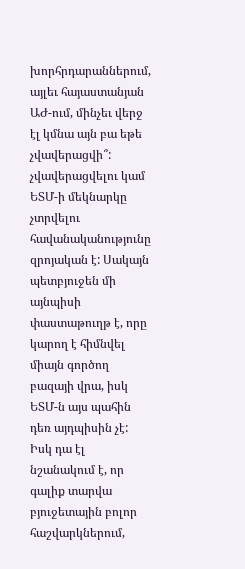խորհրդարաններում, այլեւ հայաստանյան ԱԺ-ում, մինչեւ վերջ էլ կմնա այն բա եթե չվավերացվի՞: չվավերացվելու կամ ԵՏՄ-ի մեկնարկը չտրվելու հավանականությունը զրոյական է: Սակայն պետբյուջեն մի այնպիսի փաստաթուղթ է, որը կարող է հիմնվել միայն գործող բազայի վրա, իսկ ԵՏՄ-ն այս պահին դեռ այդպիսին չէ: Իսկ դա էլ նշանակում է, որ գալիք տարվա բյուջետային բոլոր հաշվարկներում,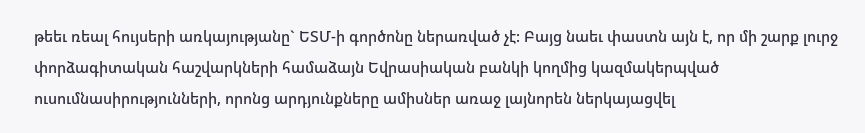թեեւ ռեալ հույսերի առկայությանը` ԵՏՄ-ի գործոնը ներառված չէ: Բայց նաեւ փաստն այն է, որ մի շարք լուրջ փորձագիտական հաշվարկների համաձայն Եվրասիական բանկի կողմից կազմակերպված ուսումնասիրությունների, որոնց արդյունքները ամիսներ առաջ լայնորեն ներկայացվել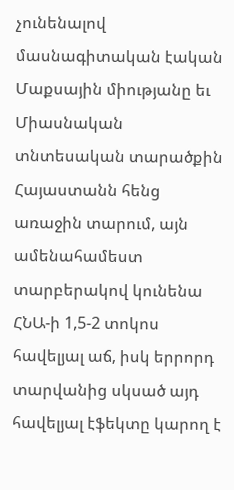չունենալով մասնագիտական էական Մաքսային միությանը եւ Միասնական տնտեսական տարածքին Հայաստանն հենց առաջին տարում, այն ամենահամեստ տարբերակով կունենա ՀՆԱ-ի 1,5-2 տոկոս հավելյալ աճ, իսկ երրորդ տարվանից սկսած այդ հավելյալ էֆեկտը կարող է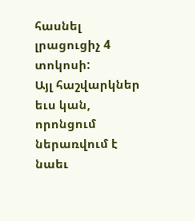հասնել լրացուցիչ 4 տոկոսի:
Այլ հաշվարկներ եւս կան, որոնցում ներառվում է նաեւ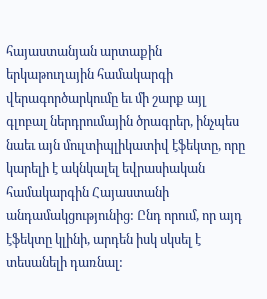հայաստանյան արտաքին երկաթուղային համակարգի վերագործարկումը եւ մի շարք այլ գլոբալ ներդրումային ծրագրեր, ինչպես նաեւ այն մուլտիպլիկատիվ էֆեկտը, որը կարելի է ակնկալել եվրասիական համակարգին Հայաստանի անդամակցությունից: Ընդ որում, որ այդ էֆեկտը կլինի, արդեն իսկ սկսել է տեսանելի դառնալ: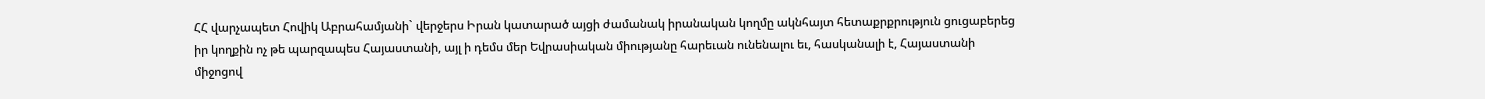ՀՀ վարչապետ Հովիկ Աբրահամյանի` վերջերս Իրան կատարած այցի ժամանակ իրանական կողմը ակնհայտ հետաքրքրություն ցուցաբերեց իր կողքին ոչ թե պարզապես Հայաստանի, այլ ի դեմս մեր Եվրասիական միությանը հարեւան ունենալու եւ, հասկանալի է, Հայաստանի միջոցով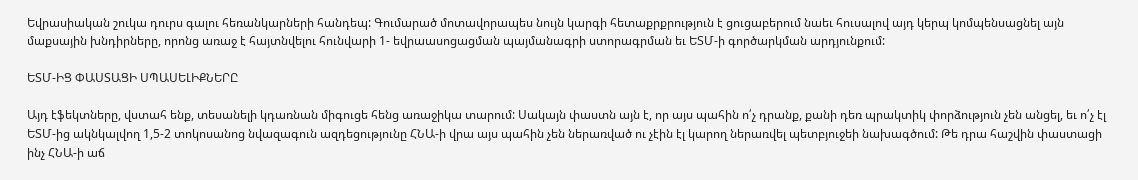Եվրասիական շուկա դուրս գալու հեռանկարների հանդեպ: Գումարած մոտավորապես նույն կարգի հետաքրքրություն է ցուցաբերում նաեւ հուսալով այդ կերպ կոմպենսացնել այն մաքսային խնդիրները, որոնց առաջ է հայտնվելու հունվարի 1- եվրաասոցացման պայմանագրի ստորագրման եւ ԵՏՄ-ի գործարկման արդյունքում:

ԵՏՄ-ԻՑ ՓԱՍՏԱՑԻ ՍՊԱՍԵԼԻՔՆԵՐԸ

Այդ էֆեկտները, վստահ ենք, տեսանելի կդառնան միգուցե հենց առաջիկա տարում: Սակայն փաստն այն է, որ այս պահին ո՛չ դրանք, քանի դեռ պրակտիկ փորձություն չեն անցել, եւ ո՛չ էլ ԵՏՄ-ից ակնկալվող 1,5-2 տոկոսանոց նվազագուն ազդեցությունը ՀՆԱ-ի վրա այս պահին չեն ներառված ու չէին էլ կարող ներառվել պետբյուջեի նախագծում: Թե դրա հաշվին փաստացի ինչ ՀՆԱ-ի աճ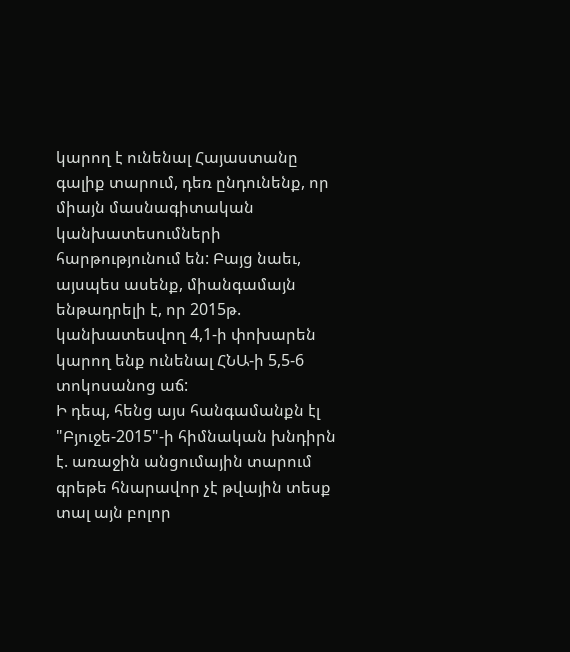կարող է ունենալ Հայաստանը գալիք տարում, դեռ ընդունենք, որ միայն մասնագիտական կանխատեսումների հարթությունում են: Բայց նաեւ, այսպես ասենք, միանգամայն ենթադրելի է, որ 2015թ. կանխատեսվող 4,1-ի փոխարեն կարող ենք ունենալ ՀՆԱ-ի 5,5-6 տոկոսանոց աճ:
Ի դեպ, հենց այս հանգամանքն էլ "Բյուջե-2015"-ի հիմնական խնդիրն է. առաջին անցումային տարում գրեթե հնարավոր չէ թվային տեսք տալ այն բոլոր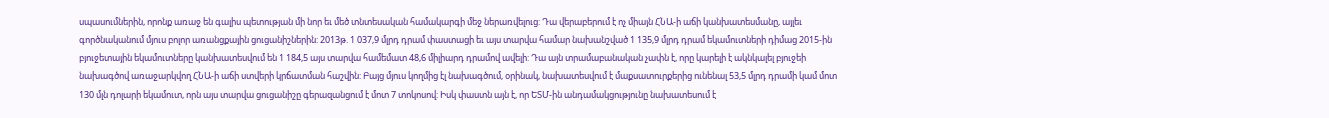սպասումներին, որոնք առաջ են գալիս պետության մի նոր եւ մեծ տնտեսական համակարգի մեջ ներառվելուց: Դա վերաբերում է ոչ միայն ՀՆԱ-ի աճի կանխատեսմանը, այլեւ գործնականում մյուս բոլոր առանցքային ցուցանիշներին: 2013թ. 1 037,9 մլրդ դրամ փաստացի եւ այս տարվա համար նախանշված 1 135,9 մլրդ դրամ եկամուտների դիմաց 2015-ին բյուջետային եկամուտները կանխատեսվում են 1 184,5 այս տարվա համեմատ 48,6 միլիարդ դրամով ավելի: Դա այն տրամաբանական չափն է, որը կարելի է ակնկալել բյուջեի նախագծով առաջարկվող ՀՆԱ-ի աճի ստվերի կրճատման հաշվին: Բայց մյուս կողմից էլ նախագծում, օրինակ, նախատեսվում է մաքսատուրքերից ունենալ 53,5 մլրդ դրամի կամ մոտ 130 մլն դոլարի եկամուտ, որն այս տարվա ցուցանիշը գերազանցում է մոտ 7 տոկոսով: Իսկ փաստն այն է, որ ԵՏՄ-ին անդամակցությունը նախատեսում է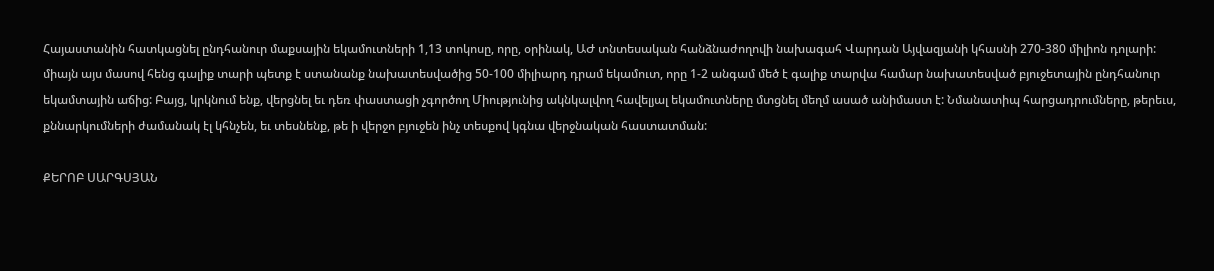Հայաստանին հատկացնել ընդհանուր մաքսային եկամուտների 1,13 տոկոսը, որը, օրինակ, ԱԺ տնտեսական հանձնաժողովի նախագահ Վարդան Այվազյանի կհասնի 270-380 միլիոն դոլարի: միայն այս մասով հենց գալիք տարի պետք է ստանանք նախատեսվածից 50-100 միլիարդ դրամ եկամուտ, որը 1-2 անգամ մեծ է գալիք տարվա համար նախատեսված բյուջետային ընդհանուր եկամտային աճից: Բայց, կրկնում ենք, վերցնել եւ դեռ փաստացի չգործող Միությունից ակնկալվող հավելյալ եկամուտները մտցնել մեղմ ասած անիմաստ է: Նմանատիպ հարցադրումները, թերեւս, քննարկումների ժամանակ էլ կհնչեն, եւ տեսնենք, թե ի վերջո բյուջեն ինչ տեսքով կգնա վերջնական հաստատման:

ՔԵՐՈԲ ՍԱՐԳՍՅԱՆ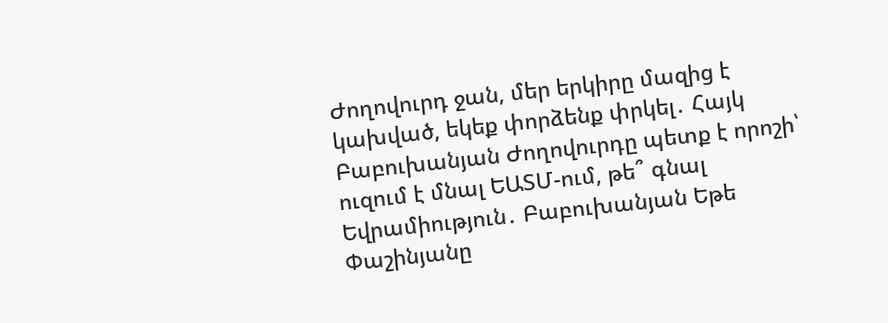Ժողովուրդ ջան, մեր երկիրը մազից է կախված, եկեք փորձենք փրկել․ Հայկ Բաբուխանյան Ժողովուրդը պետք է որոշի՝ ուզում է մնալ ԵԱՏՄ-ում, թե՞ գնալ Եվրամիություն․ Բաբուխանյան Եթե Փաշինյանը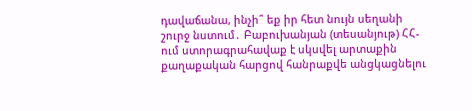դավաճանա, ինչի՞ եք իր հետ նույն սեղանի շուրջ նստում․ Բաբուխանյան (տեսանյութ) ՀՀ-ում ստորագրահավաք է սկսվել արտաքին քաղաքական հարցով հանրաքվե անցկացնելու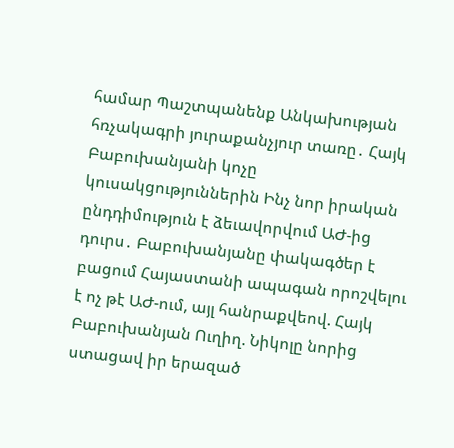համար Պաշտպանենք Անկախության հռչակագրի յուրաքանչյուր տառը․ Հայկ Բաբուխանյանի կոչը կուսակցություններին Ինչ նոր իրական ընդդիմություն է ձեւավորվում ԱԺ-ից դուրս․ Բաբուխանյանը փակագծեր է բացում Հայաստանի ապագան որոշվելու է ոչ թէ ԱԺ-ում, այլ հանրաքվեով. Հայկ Բաբուխանյան Ուղիղ. Նիկոլը նորից ստացավ իր երազած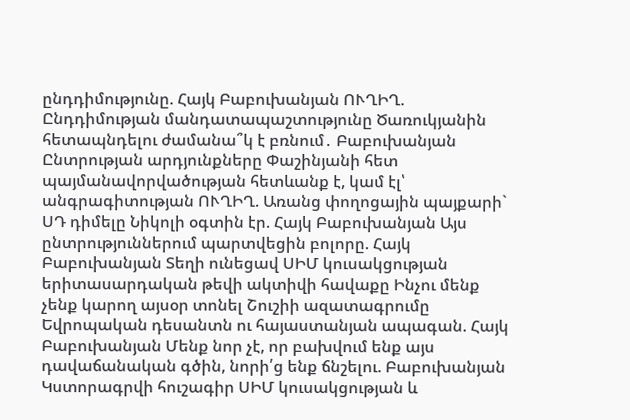ընդդիմությունը. Հայկ Բաբուխանյան ՈՒՂԻՂ. Ընդդիմության մանդատապաշտությունը Ծառուկյանին հետապնդելու ժամանա՞կ է բռնում․ Բաբուխանյան Ընտրության արդյունքները Փաշինյանի հետ պայմանավորվածության հետևանք է, կամ էլ՝ անգրագիտության ՈՒՂԻՂ. Առանց փողոցային պայքարի` ՍԴ դիմելը Նիկոլի օգտին էր. Հայկ Բաբուխանյան Այս ընտրություններում պարտվեցին բոլորը. Հայկ Բաբուխանյան Տեղի ունեցավ ՍԻՄ կուսակցության երիտասարդական թեվի ակտիվի հավաքը Ինչու մենք չենք կարող այսօր տոնել Շուշիի ազատագրումը Եվրոպական դեսանտն ու հայաստանյան ապագան. Հայկ Բաբուխանյան Մենք նոր չէ, որ բախվում ենք այս դավաճանական գծին, նորի՛ց ենք ճնշելու. Բաբուխանյան Կստորագրվի հուշագիր ՍԻՄ կուսակցության և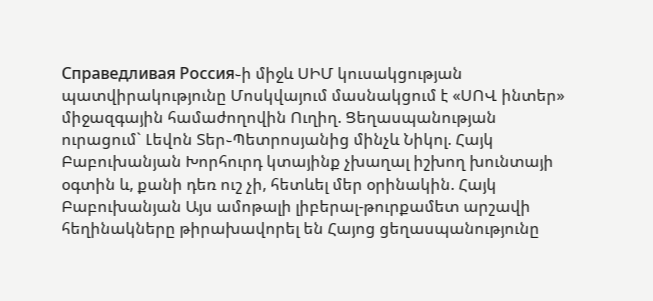Справедливая Россия֊ի միջև ՍԻՄ կուսակցության պատվիրակությունը Մոսկվայում մասնակցում է «ՍՈՎ ինտեր» միջազգային համաժողովին Ուղիղ. Ցեղասպանության ուրացում` Լեվոն Տեր֊Պետրոսյանից մինչև Նիկոլ. Հայկ Բաբուխանյան Խորհուրդ կտայինք չխաղալ իշխող խունտայի օգտին և, քանի դեռ ուշ չի, հետևել մեր օրինակին. Հայկ Բաբուխանյան Այս ամոթալի լիբերալ-թուրքամետ արշավի հեղինակները թիրախավորել են Հայոց ցեղասպանությունը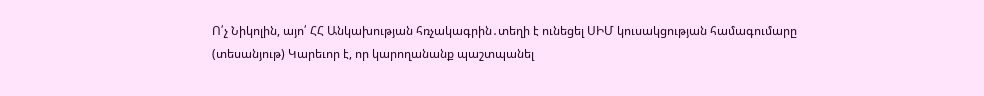Ո՛չ Նիկոլին, այո՛ ՀՀ Անկախության հռչակագրին․տեղի է ունեցել ՍԻՄ կուսակցության համագումարը (տեսանյութ) Կարեւոր է, որ կարողանանք պաշտպանել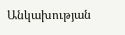Անկախության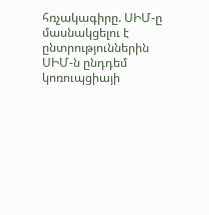հռչակագիրը. ՍԻՄ-ը մասնակցելու է ընտրություններին ՍԻՄ-ն ընդդեմ կոռուպցիայի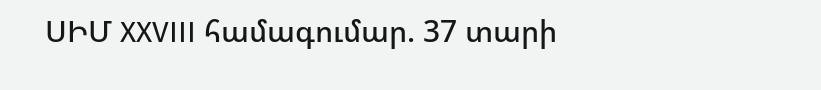ՍԻՄ XXVIII համագումար. 37 տարի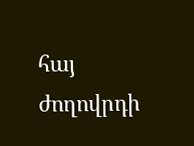հայ ժողովրդի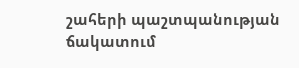շահերի պաշտպանության ճակատում